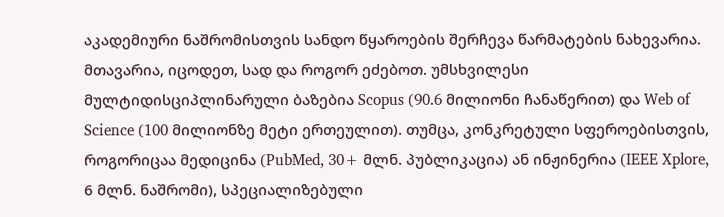აკადემიური ნაშრომისთვის სანდო წყაროების შერჩევა წარმატების ნახევარია. მთავარია, იცოდეთ, სად და როგორ ეძებოთ. უმსხვილესი მულტიდისციპლინარული ბაზებია Scopus (90.6 მილიონი ჩანაწერით) და Web of Science (100 მილიონზე მეტი ერთეულით). თუმცა, კონკრეტული სფეროებისთვის, როგორიცაა მედიცინა (PubMed, 30+ მლნ. პუბლიკაცია) ან ინჟინერია (IEEE Xplore, 6 მლნ. ნაშრომი), სპეციალიზებული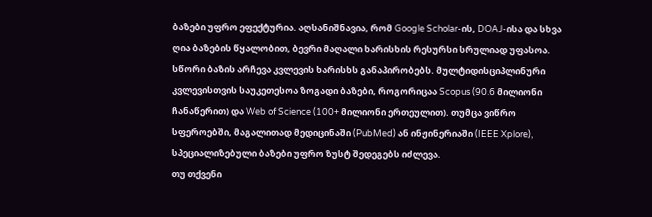ბაზები უფრო ეფექტურია. აღსანიშნავია, რომ Google Scholar-ის, DOAJ-ისა და სხვა ღია ბაზების წყალობით, ბევრი მაღალი ხარისხის რესურსი სრულიად უფასოა.
სწორი ბაზის არჩევა კვლევის ხარისხს განაპირობებს. მულტიდისციპლინური კვლევისთვის საუკეთესოა ზოგადი ბაზები, როგორიცაა Scopus (90.6 მილიონი ჩანაწერით) და Web of Science (100+ მილიონი ერთეულით). თუმცა ვიწრო სფეროებში, მაგალითად მედიცინაში (PubMed) ან ინჟინერიაში (IEEE Xplore), სპეციალიზებული ბაზები უფრო ზუსტ შედეგებს იძლევა.
თუ თქვენი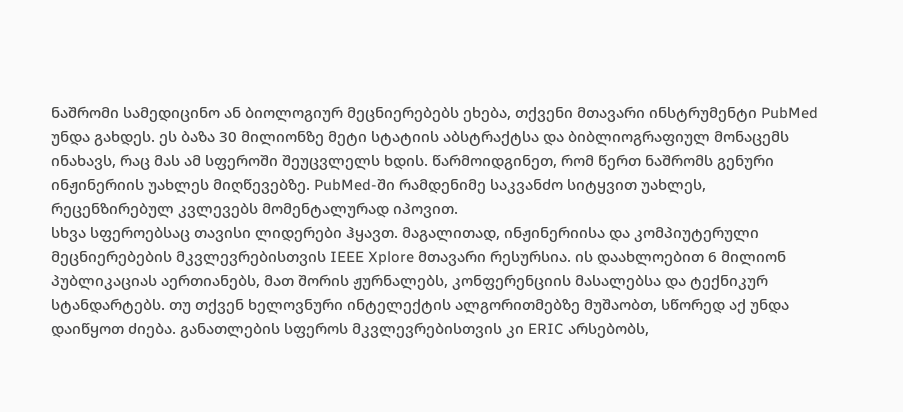ნაშრომი სამედიცინო ან ბიოლოგიურ მეცნიერებებს ეხება, თქვენი მთავარი ინსტრუმენტი PubMed უნდა გახდეს. ეს ბაზა 30 მილიონზე მეტი სტატიის აბსტრაქტსა და ბიბლიოგრაფიულ მონაცემს ინახავს, რაც მას ამ სფეროში შეუცვლელს ხდის. წარმოიდგინეთ, რომ წერთ ნაშრომს გენური ინჟინერიის უახლეს მიღწევებზე. PubMed-ში რამდენიმე საკვანძო სიტყვით უახლეს, რეცენზირებულ კვლევებს მომენტალურად იპოვით.
სხვა სფეროებსაც თავისი ლიდერები ჰყავთ. მაგალითად, ინჟინერიისა და კომპიუტერული მეცნიერებების მკვლევრებისთვის IEEE Xplore მთავარი რესურსია. ის დაახლოებით 6 მილიონ პუბლიკაციას აერთიანებს, მათ შორის ჟურნალებს, კონფერენციის მასალებსა და ტექნიკურ სტანდარტებს. თუ თქვენ ხელოვნური ინტელექტის ალგორითმებზე მუშაობთ, სწორედ აქ უნდა დაიწყოთ ძიება. განათლების სფეროს მკვლევრებისთვის კი ERIC არსებობს,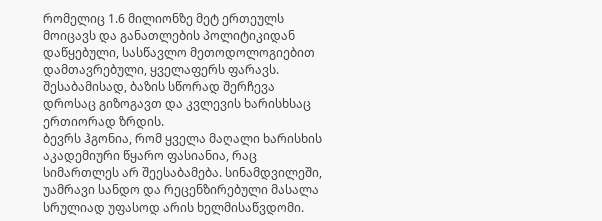რომელიც 1.6 მილიონზე მეტ ერთეულს მოიცავს და განათლების პოლიტიკიდან დაწყებული, სასწავლო მეთოდოლოგიებით დამთავრებული, ყველაფერს ფარავს. შესაბამისად, ბაზის სწორად შერჩევა დროსაც გიზოგავთ და კვლევის ხარისხსაც ერთიორად ზრდის.
ბევრს ჰგონია, რომ ყველა მაღალი ხარისხის აკადემიური წყარო ფასიანია, რაც სიმართლეს არ შეესაბამება. სინამდვილეში, უამრავი სანდო და რეცენზირებული მასალა სრულიად უფასოდ არის ხელმისაწვდომი.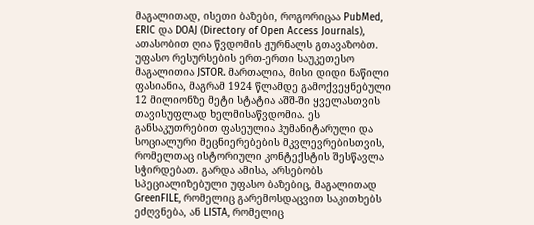მაგალითად, ისეთი ბაზები, როგორიცაა PubMed, ERIC და DOAJ (Directory of Open Access Journals), ათასობით ღია წვდომის ჟურნალს გთავაზობთ.
უფასო რესურსების ერთ-ერთი საუკეთესო მაგალითია JSTOR. მართალია, მისი დიდი ნაწილი ფასიანია, მაგრამ 1924 წლამდე გამოქვეყნებული 12 მილიონზე მეტი სტატია აშშ-ში ყველასთვის თავისუფლად ხელმისაწვდომია. ეს განსაკუთრებით ფასეულია ჰუმანიტარული და სოციალური მეცნიერებების მკვლევრებისთვის, რომელთაც ისტორიული კონტექსტის შესწავლა სჭირდებათ. გარდა ამისა, არსებობს სპეციალიზებული უფასო ბაზებიც, მაგალითად GreenFILE, რომელიც გარემოსდაცვით საკითხებს ეძღვნება, ან LISTA, რომელიც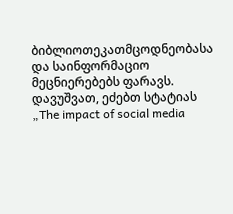ბიბლიოთეკათმცოდნეობასა და საინფორმაციო მეცნიერებებს ფარავს.
დავუშვათ, ეძებთ სტატიას „The impact of social media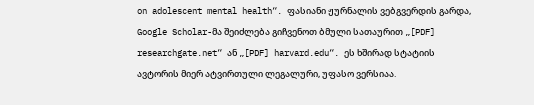on adolescent mental health“. ფასიანი ჟურნალის ვებგვერდის გარდა, Google Scholar-მა შეიძლება გიჩვენოთ ბმული სათაურით „[PDF] researchgate.net“ ან „[PDF] harvard.edu“. ეს ხშირად სტატიის ავტორის მიერ ატვირთული ლეგალური, უფასო ვერსიაა.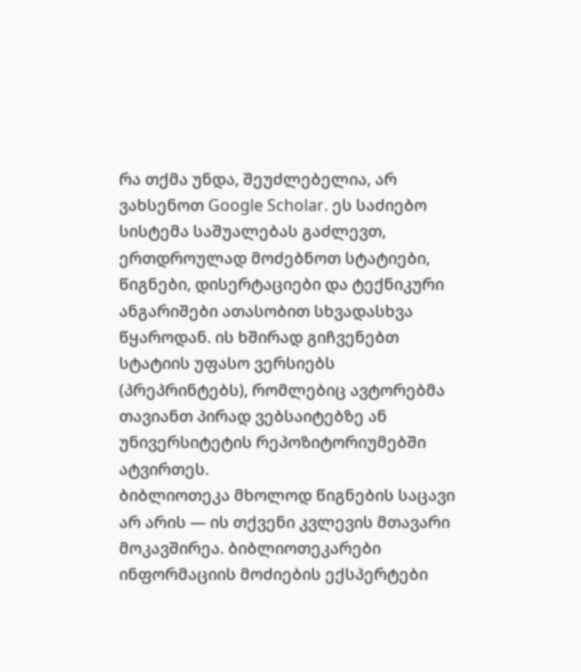რა თქმა უნდა, შეუძლებელია, არ ვახსენოთ Google Scholar. ეს საძიებო სისტემა საშუალებას გაძლევთ, ერთდროულად მოძებნოთ სტატიები, წიგნები, დისერტაციები და ტექნიკური ანგარიშები ათასობით სხვადასხვა წყაროდან. ის ხშირად გიჩვენებთ სტატიის უფასო ვერსიებს (პრეპრინტებს), რომლებიც ავტორებმა თავიანთ პირად ვებსაიტებზე ან უნივერსიტეტის რეპოზიტორიუმებში ატვირთეს.
ბიბლიოთეკა მხოლოდ წიგნების საცავი არ არის — ის თქვენი კვლევის მთავარი მოკავშირეა. ბიბლიოთეკარები ინფორმაციის მოძიების ექსპერტები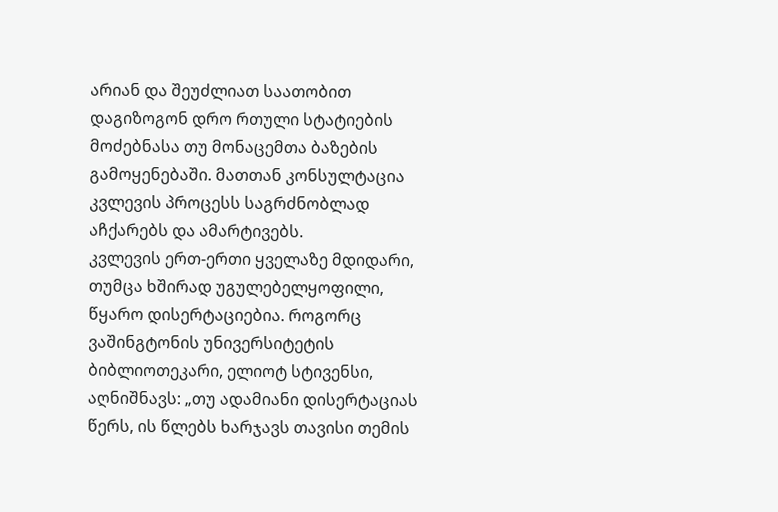არიან და შეუძლიათ საათობით დაგიზოგონ დრო რთული სტატიების მოძებნასა თუ მონაცემთა ბაზების გამოყენებაში. მათთან კონსულტაცია კვლევის პროცესს საგრძნობლად აჩქარებს და ამარტივებს.
კვლევის ერთ-ერთი ყველაზე მდიდარი, თუმცა ხშირად უგულებელყოფილი, წყარო დისერტაციებია. როგორც ვაშინგტონის უნივერსიტეტის ბიბლიოთეკარი, ელიოტ სტივენსი, აღნიშნავს: „თუ ადამიანი დისერტაციას წერს, ის წლებს ხარჯავს თავისი თემის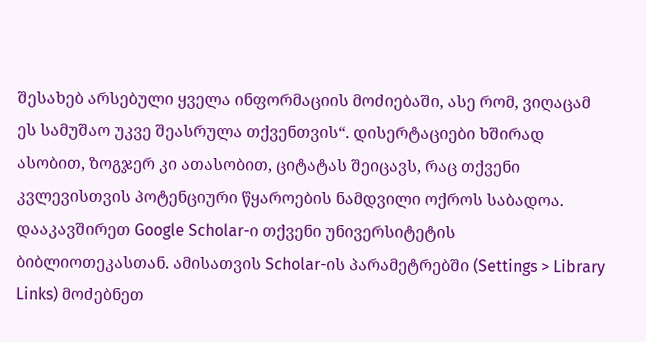შესახებ არსებული ყველა ინფორმაციის მოძიებაში, ასე რომ, ვიღაცამ ეს სამუშაო უკვე შეასრულა თქვენთვის“. დისერტაციები ხშირად ასობით, ზოგჯერ კი ათასობით, ციტატას შეიცავს, რაც თქვენი კვლევისთვის პოტენციური წყაროების ნამდვილი ოქროს საბადოა.
დააკავშირეთ Google Scholar-ი თქვენი უნივერსიტეტის ბიბლიოთეკასთან. ამისათვის Scholar-ის პარამეტრებში (Settings > Library Links) მოძებნეთ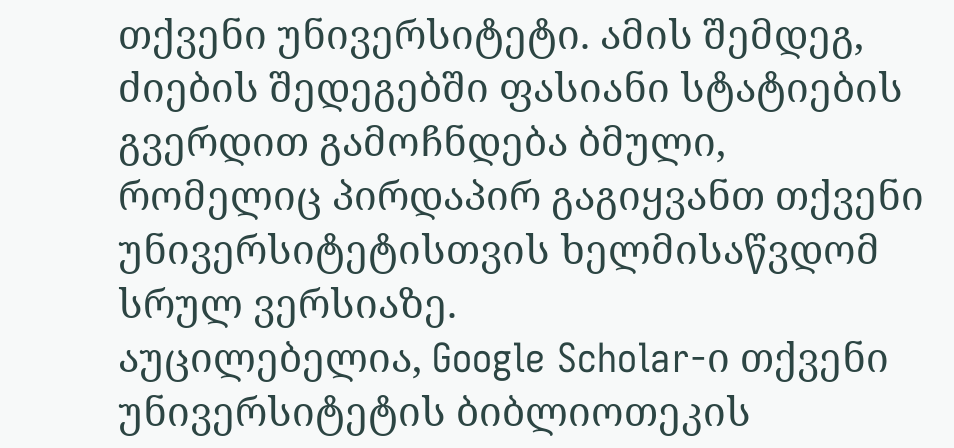თქვენი უნივერსიტეტი. ამის შემდეგ, ძიების შედეგებში ფასიანი სტატიების გვერდით გამოჩნდება ბმული, რომელიც პირდაპირ გაგიყვანთ თქვენი უნივერსიტეტისთვის ხელმისაწვდომ სრულ ვერსიაზე.
აუცილებელია, Google Scholar-ი თქვენი უნივერსიტეტის ბიბლიოთეკის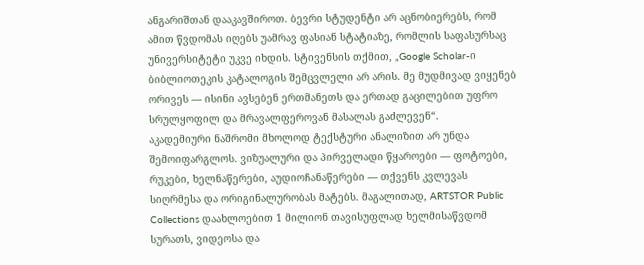ანგარიშთან დააკავშიროთ. ბევრი სტუდენტი არ აცნობიერებს, რომ ამით წვდომას იღებს უამრავ ფასიან სტატიაზე, რომლის საფასურსაც უნივერსიტეტი უკვე იხდის. სტივენსის თქმით, „Google Scholar-ი ბიბლიოთეკის კატალოგის შემცვლელი არ არის. მე მუდმივად ვიყენებ ორივეს — ისინი ავსებენ ერთმანეთს და ერთად გაცილებით უფრო სრულყოფილ და მრავალფეროვან მასალას გაძლევენ“.
აკადემიური ნაშრომი მხოლოდ ტექსტური ანალიზით არ უნდა შემოიფარგლოს. ვიზუალური და პირველადი წყაროები — ფოტოები, რუკები, ხელნაწერები, აუდიოჩანაწერები — თქვენს კვლევას სიღრმესა და ორიგინალურობას მატებს. მაგალითად, ARTSTOR Public Collections დაახლოებით 1 მილიონ თავისუფლად ხელმისაწვდომ სურათს, ვიდეოსა და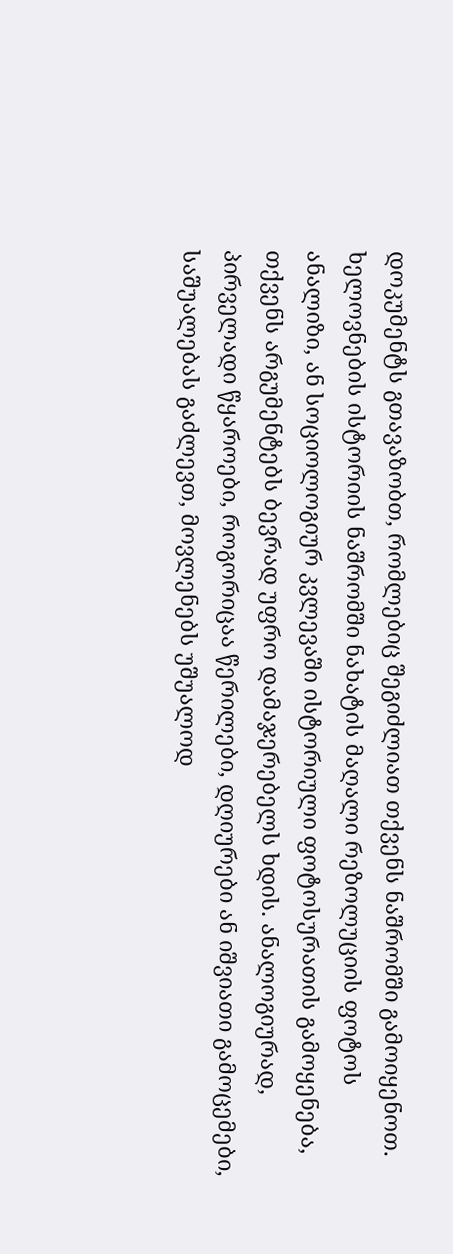დოკუმენტს გთავაზობთ, რომლებიც შეგიძლიათ თქვენს ნაშრომში გამოიყენოთ.
ხელოვნების ისტორიის ნაშრომში ნახატის მაღალი რეზოლუციის ფოტოს ანალიზი, ან სოციოლოგიურ კვლევაში ისტორიული ფოტოსურათის გამოყენება, თქვენს არგუმენტებს ბევრად უფრო დამაჯერებელს ხდის. ანალოგიურად, პირველადი წყაროები, როგორიცაა წერილები, დღიურები ან იშვიათი გამოცემები, საშუალებას გაძლევთ, მოვლენებს უშუალოდ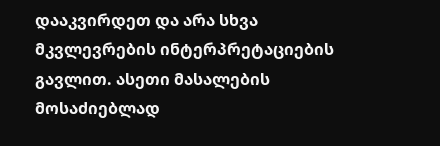დააკვირდეთ და არა სხვა მკვლევრების ინტერპრეტაციების გავლით. ასეთი მასალების მოსაძიებლად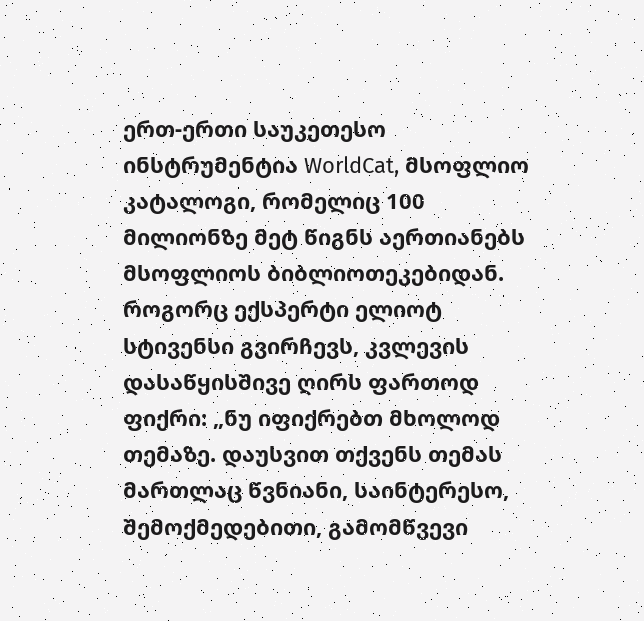ერთ-ერთი საუკეთესო ინსტრუმენტია WorldCat, მსოფლიო კატალოგი, რომელიც 100 მილიონზე მეტ წიგნს აერთიანებს მსოფლიოს ბიბლიოთეკებიდან.
როგორც ექსპერტი ელიოტ სტივენსი გვირჩევს, კვლევის დასაწყისშივე ღირს ფართოდ ფიქრი: „ნუ იფიქრებთ მხოლოდ თემაზე. დაუსვით თქვენს თემას მართლაც წვნიანი, საინტერესო, შემოქმედებითი, გამომწვევი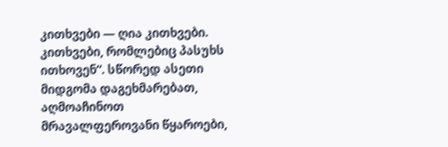კითხვები — ღია კითხვები. კითხვები, რომლებიც პასუხს ითხოვენ“. სწორედ ასეთი მიდგომა დაგეხმარებათ, აღმოაჩინოთ მრავალფეროვანი წყაროები,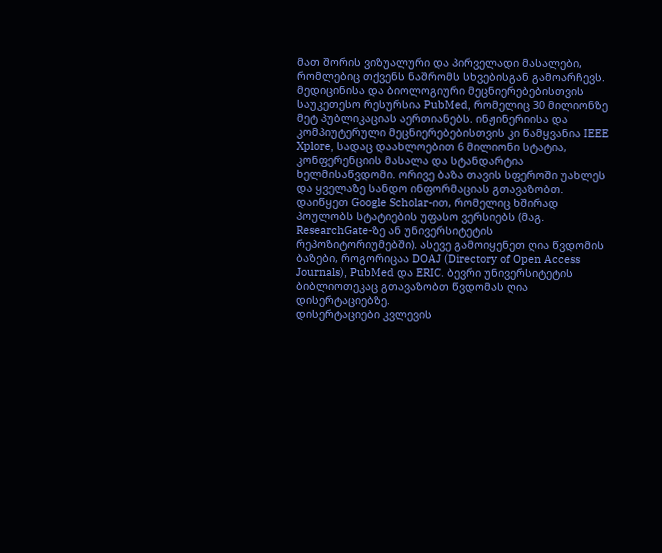მათ შორის ვიზუალური და პირველადი მასალები, რომლებიც თქვენს ნაშრომს სხვებისგან გამოარჩევს.
მედიცინისა და ბიოლოგიური მეცნიერებებისთვის საუკეთესო რესურსია PubMed, რომელიც 30 მილიონზე მეტ პუბლიკაციას აერთიანებს. ინჟინერიისა და კომპიუტერული მეცნიერებებისთვის კი წამყვანია IEEE Xplore, სადაც დაახლოებით 6 მილიონი სტატია, კონფერენციის მასალა და სტანდარტია ხელმისაწვდომი. ორივე ბაზა თავის სფეროში უახლეს და ყველაზე სანდო ინფორმაციას გთავაზობთ.
დაიწყეთ Google Scholar-ით, რომელიც ხშირად პოულობს სტატიების უფასო ვერსიებს (მაგ. ResearchGate-ზე ან უნივერსიტეტის რეპოზიტორიუმებში). ასევე გამოიყენეთ ღია წვდომის ბაზები, როგორიცაა DOAJ (Directory of Open Access Journals), PubMed და ERIC. ბევრი უნივერსიტეტის ბიბლიოთეკაც გთავაზობთ წვდომას ღია დისერტაციებზე.
დისერტაციები კვლევის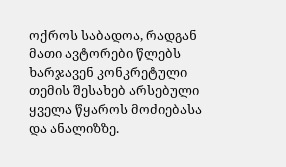ოქროს საბადოა, რადგან მათი ავტორები წლებს ხარჯავენ კონკრეტული თემის შესახებ არსებული ყველა წყაროს მოძიებასა და ანალიზზე.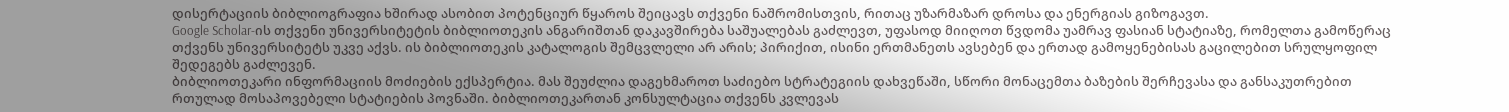დისერტაციის ბიბლიოგრაფია ხშირად ასობით პოტენციურ წყაროს შეიცავს თქვენი ნაშრომისთვის, რითაც უზარმაზარ დროსა და ენერგიას გიზოგავთ.
Google Scholar-ის თქვენი უნივერსიტეტის ბიბლიოთეკის ანგარიშთან დაკავშირება საშუალებას გაძლევთ, უფასოდ მიიღოთ წვდომა უამრავ ფასიან სტატიაზე, რომელთა გამოწერაც თქვენს უნივერსიტეტს უკვე აქვს. ის ბიბლიოთეკის კატალოგის შემცვლელი არ არის; პირიქით, ისინი ერთმანეთს ავსებენ და ერთად გამოყენებისას გაცილებით სრულყოფილ შედეგებს გაძლევენ.
ბიბლიოთეკარი ინფორმაციის მოძიების ექსპერტია. მას შეუძლია დაგეხმაროთ საძიებო სტრატეგიის დახვეწაში, სწორი მონაცემთა ბაზების შერჩევასა და განსაკუთრებით რთულად მოსაპოვებელი სტატიების პოვნაში. ბიბლიოთეკართან კონსულტაცია თქვენს კვლევას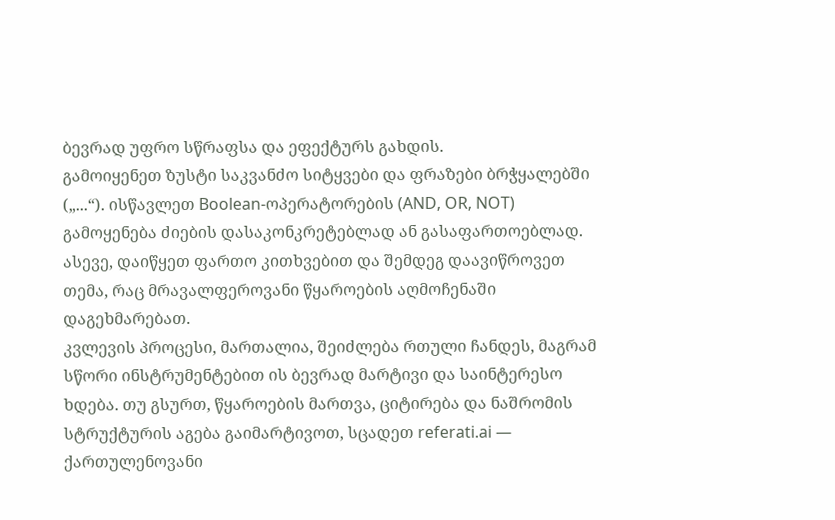ბევრად უფრო სწრაფსა და ეფექტურს გახდის.
გამოიყენეთ ზუსტი საკვანძო სიტყვები და ფრაზები ბრჭყალებში („...“). ისწავლეთ Boolean-ოპერატორების (AND, OR, NOT) გამოყენება ძიების დასაკონკრეტებლად ან გასაფართოებლად. ასევე, დაიწყეთ ფართო კითხვებით და შემდეგ დაავიწროვეთ თემა, რაც მრავალფეროვანი წყაროების აღმოჩენაში დაგეხმარებათ.
კვლევის პროცესი, მართალია, შეიძლება რთული ჩანდეს, მაგრამ სწორი ინსტრუმენტებით ის ბევრად მარტივი და საინტერესო ხდება. თუ გსურთ, წყაროების მართვა, ციტირება და ნაშრომის სტრუქტურის აგება გაიმარტივოთ, სცადეთ referati.ai — ქართულენოვანი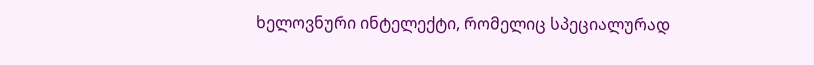ხელოვნური ინტელექტი, რომელიც სპეციალურად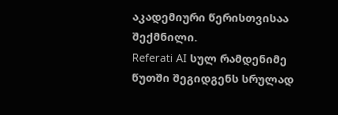აკადემიური წერისთვისაა შექმნილი.
Referati AI სულ რამდენიმე წუთში შეგიდგენს სრულად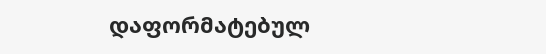დაფორმატებულ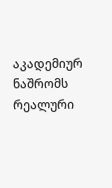აკადემიურ ნაშრომს რეალური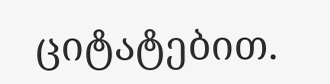ციტატებით.